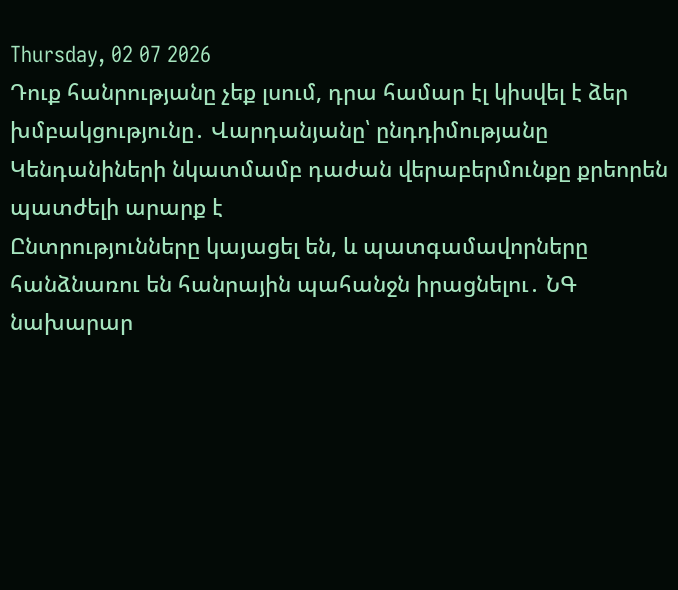Thursday, 02 07 2026
Դուք հանրությանը չեք լսում, դրա համար էլ կիսվել է ձեր խմբակցությունը․ Վարդանյանը՝ ընդդիմությանը
Կենդանիների նկատմամբ դաժան վերաբերմունքը քրեորեն պատժելի արարք է
Ընտրությունները կայացել են, և պատգամավորները հանձնառու են հանրային պահանջն իրացնելու․ ՆԳ նախարար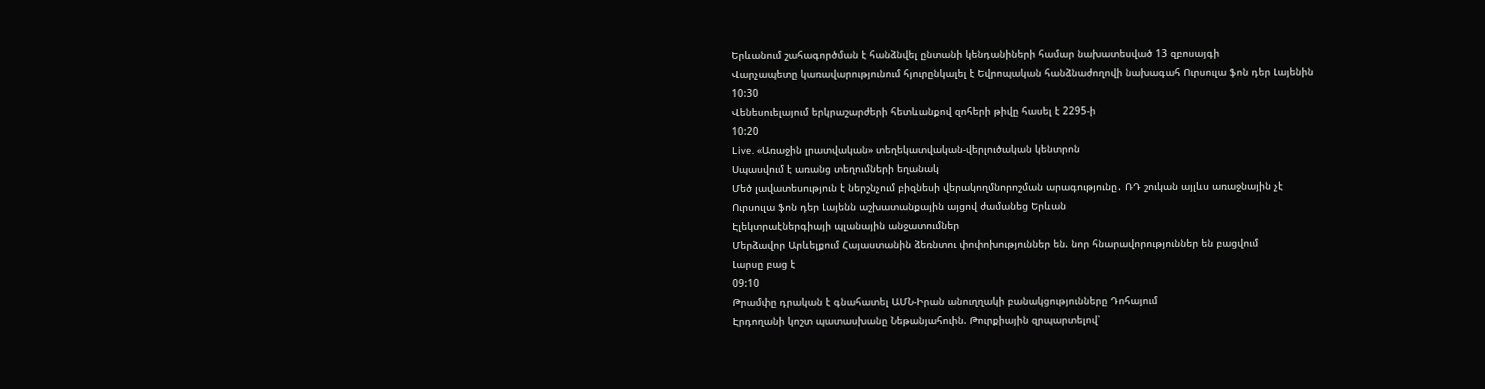Երևանում շահագործման է հանձնվել ընտանի կենդանիների համար նախատեսված 13 զբոսայգի
Վարչապետը կառավարությունում հյուրընկալել է Եվրոպական հանձնաժողովի նախագահ Ուրսուլա ֆոն դեր Լայենին
10:30
Վենեսուելայում երկրաշարժերի հետևանքով զոհերի թիվը հասել է 2295-ի
10:20
Live. «Առաջին լրատվական» տեղեկատվական-վերլուծական կենտրոն
Սպասվում է առանց տեղումների եղանակ
Մեծ լավատեսություն է ներշնչում բիզնեսի վերակողմնորոշման արագությունը․ ՌԴ շուկան այլևս առաջնային չէ
Ուրսուլա ֆոն դեր Լայենն աշխատանքային այցով ժամանեց Երևան
Էլեկտրաէներգիայի պլանային անջատումներ
Մերձավոր Արևելքում Հայաստանին ձեռնտու փոփոխություններ են. նոր հնարավորություններ են բացվում
Լարսը բաց է
09:10
Թրամփը դրական է գնահատել ԱՄՆ-Իրան անուղղակի բանակցությունները Դոհայում
Էրդողանի կոշտ պատասխանը Նեթանյահուին. Թուրքիային զրպարտելով՝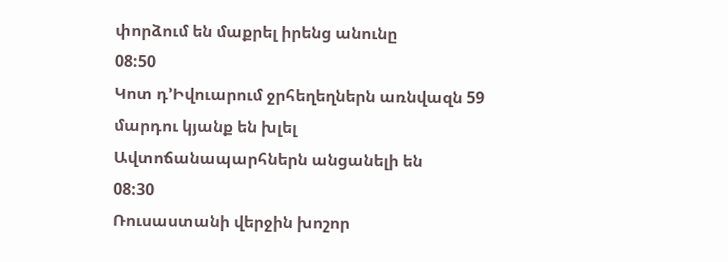փորձում են մաքրել իրենց անունը
08:50
Կոտ դ’Իվուարում ջրհեղեղներն առնվազն 59 մարդու կյանք են խլել
Ավտոճանապարհներն անցանելի են
08:30
Ռուսաստանի վերջին խոշոր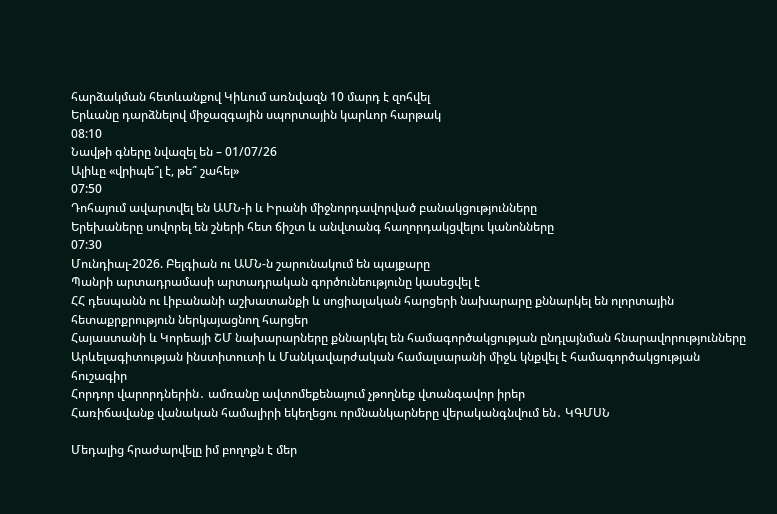հարձակման հետևանքով Կիևում առնվազն 10 մարդ է զոհվել
Երևանը դարձնելով միջազգային սպորտային կարևոր հարթակ
08:10
Նավթի գները նվազել են – 01/07/26
Ալիևը «վրիպե՞լ է, թե՞ շահել»
07:50
Դոհայում ավարտվել են ԱՄՆ-ի և Իրանի միջնորդավորված բանակցությունները
Երեխաները սովորել են շների հետ ճիշտ և անվտանգ հաղորդակցվելու կանոնները
07:30
Մունդիալ-2026. Բելգիան ու ԱՄՆ-ն շարունակում են պայքարը
Պանրի արտադրամասի արտադրական գործունեությունը կասեցվել է
ՀՀ դեսպանն ու Լիբանանի աշխատանքի և սոցիալական հարցերի նախարարը քննարկել են ոլորտային հետաքրքրություն ներկայացնող հարցեր
Հայաստանի և Կորեայի ՇՄ նախարարները քննարկել են համագործակցության ընդլայնման հնարավորությունները
Արևելագիտության ինստիտուտի և Մանկավարժական համալսարանի միջև կնքվել է համագործակցության հուշագիր
Հորդոր վարորդներին․ ամռանը ավտոմեքենայում չթողնեք վտանգավոր իրեր
Հառիճավանք վանական համալիրի եկեղեցու որմնանկարները վերականգնվում են․ ԿԳՄՍՆ

Մեդալից հրաժարվելը իմ բողոքն է մեր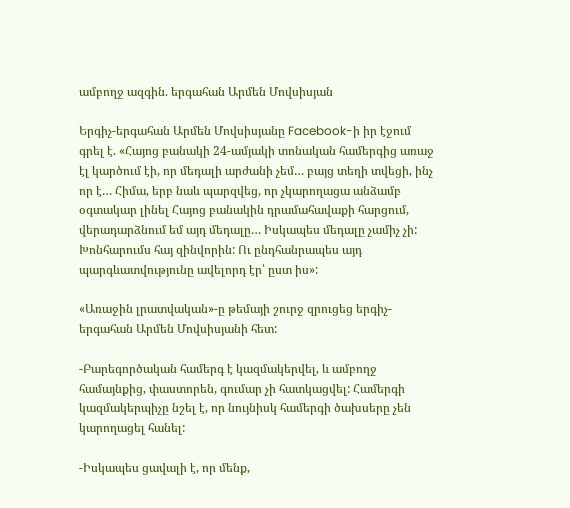ամբողջ ազգին. երգահան Արմեն Մովսիսյան

Երգիչ-երգահան Արմեն Մովսիսյանը Facebook-ի իր էջում գրել է. «Հայոց բանակի 24-ամյակի տոնական համերգից առաջ էլ կարծում էի, որ մեդալի արժանի չեմ… բայց տեղի տվեցի, ինչ որ է… Հիմա, երբ նաև պարզվեց, որ չկարողացա անձամբ օգտակար լինել Հայոց բանակին դրամահավաքի հարցում, վերադարձնում եմ այդ մեդալը… Իսկապես մեդալը չամիչ չի: Խոնհարումս հայ զինվորին: Ու ընդհանրապես այդ պարգևատվությունը ավելորդ էր՝ ըստ իս»:

«Առաջին լրատվական»-ը թեմայի շուրջ զրուցեց երգիչ-երգահան Արմեն Մովսիսյանի հետ:

-Բարեգործական համերգ է կազմակերվել, և ամբողջ համայնքից, փաստորեն, գումար չի հատկացվել: Համերգի կազմակերպիչը նշել է, որ նույնիսկ համերգի ծախսերը չեն կարողացել հանել:

-Իսկապես ցավալի է, որ մենք,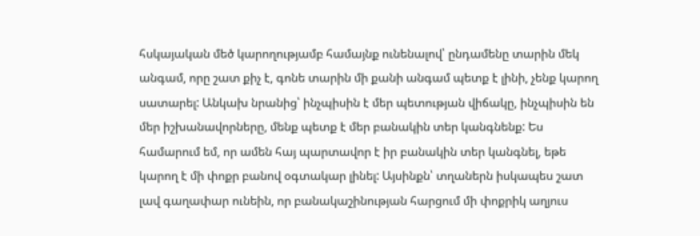հսկայական մեծ կարողությամբ համայնք ունենալով՝ ընդամենը տարին մեկ անգամ, որը շատ քիչ է, գոնե տարին մի քանի անգամ պետք է լինի, չենք կարող սատարել: Անկախ նրանից՝ ինչպիսին է մեր պետության վիճակը, ինչպիսին են մեր իշխանավորները, մենք պետք է մեր բանակին տեր կանգնենք: Ես համարում եմ, որ ամեն հայ պարտավոր է իր բանակին տեր կանգնել, եթե կարող է մի փոքր բանով օգտակար լինել: Այսինքն՝ տղաներն իսկապես շատ լավ գաղափար ունեին, որ բանակաշինության հարցում մի փոքրիկ աղյուս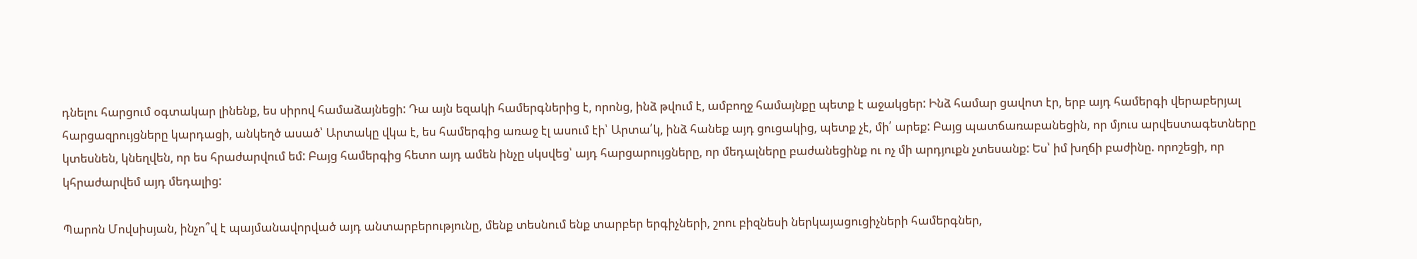դնելու հարցում օգտակար լինենք, ես սիրով համաձայնեցի: Դա այն եզակի համերգներից է, որոնց, ինձ թվում է, ամբողջ համայնքը պետք է աջակցեր: Ինձ համար ցավոտ էր, երբ այդ համերգի վերաբերյալ հարցազրույցները կարդացի, անկեղծ ասած՝ Արտակը վկա է, ես համերգից առաջ էլ ասում էի՝ Արտա՛կ, ինձ հանեք այդ ցուցակից, պետք չէ, մի՛ արեք: Բայց պատճառաբանեցին, որ մյուս արվեստագետները կտեսնեն, կնեղվեն, որ ես հրաժարվում եմ: Բայց համերգից հետո այդ ամեն ինչը սկսվեց՝ այդ հարցարույցները, որ մեդալները բաժանեցինք ու ոչ մի արդյուքն չտեսանք: Ես՝ իմ խղճի բաժինը. որոշեցի, որ կհրաժարվեմ այդ մեդալից:

Պարոն Մովսիսյան, ինչո՞վ է պայմանավորված այդ անտարբերությունը, մենք տեսնում ենք տարբեր երգիչների, շոու բիզնեսի ներկայացուցիչների համերգներ,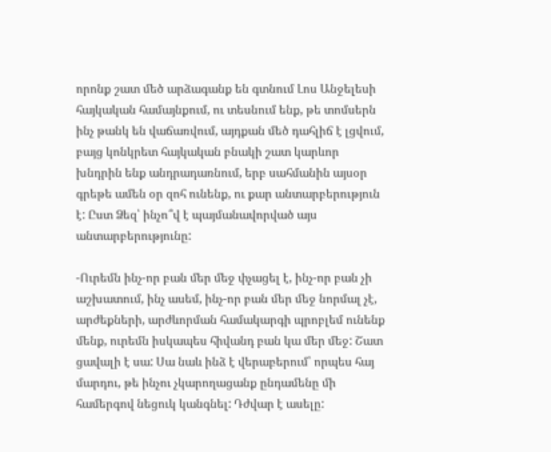որոնք շատ մեծ արձագանք են գտնում Լոս Անջելեսի հայկական համայնքում, ու տեսնում ենք, թե տոմսերն ինչ թանկ են վաճառվում, այդքան մեծ դահլիճ է լցվում, բայց կոնկրետ հայկական բնակի շատ կարևոր խնդրին ենք անդրադառնում, երբ սահմանին այսօր գրեթե ամեն օր զոհ ունենք, ու քար անտարբերություն է: Ըստ Ձեզ՝ ինչո՞վ է պայմանավորված այս անտարբերությունը:

-Ուրեմն ինչ-որ բան մեր մեջ փչացել է, ինչ-որ բան չի աշխատում, ինչ ասեմ, ինչ-որ բան մեր մեջ նորմալ չէ, արժեքների, արժևորման համակարգի պրոբլեմ ունենք մենք, ուրեմն իսկապես հիվանդ բան կա մեր մեջ: Շատ ցավալի է սա: Սա նաև ինձ է վերաբերում՝ որպես հայ մարդու, թե ինչու չկարողացանք ընդամենը մի համերգով նեցուկ կանգնել: Դժվար է ասելը: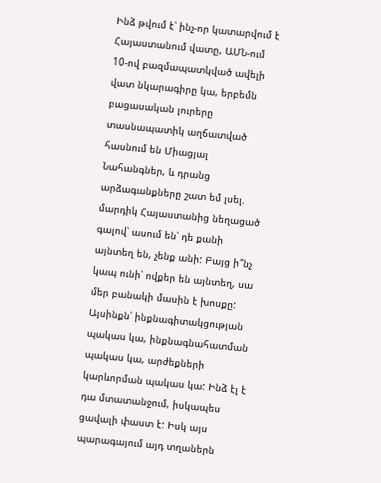Ինձ թվում է՝ ինչ-որ կատարվում է Հայաստանում վատը, ԱՄՆ-ում 10-ով բազմապատկված ավելի վատ նկարագիրը կա, երբեմն բացասական լուրերը տասնապատիկ աղճատված հասնում են Միացյալ Նահանգներ, և դրանց արձագանքները շատ եմ լսել. մարդիկ Հայաստանից նեղացած գալով՝ ասում են՝ դե քանի այնտեղ են, չենք անի: Բայց ի՞նչ կապ ունի՝ ովքեր են այնտեղ, սա մեր բանակի մասին է խոսքը: Այսինքն՝ ինքնագիտակցության պակաս կա, ինքնագնահատման պակաս կա, արժեքների կարևորման պակաս կա: Ինձ էլ է դա մտատանջում, իսկապես ցավալի փաստ է: Իսկ այս պարագայում այդ տղաներն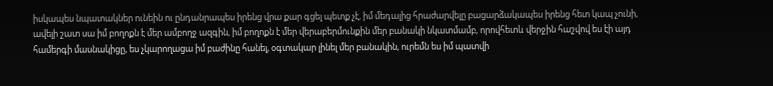իսկապես նպատակներ ունեին ու ընդանրապես իրենց վրա քար գցել պետք չէ, իմ մեդալից հրաժարվելը բացարձակապես իրենց հետ կապ չունի, ավելի շատ սա իմ բողոքն է մեր ամբողջ ազգին, իմ բողոքն է մեր վերաբերմունքին մեր բանակի նկատմամբ, որովհետև վերջին հաշվով ես էի այդ համերգի մասնակիցը, ես չկարողացա իմ բաժինը հանել, օգտակար լինել մեր բանակին, ուրեմն ես իմ պատվի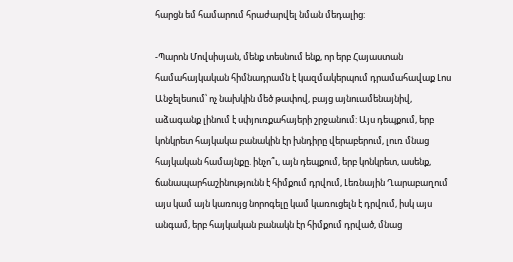հարցն եմ համարում հրաժարվել նման մեդալից:

-Պարոն Մովսիսյան, մենք տեսնում ենք, որ երբ Հայաստան համահայկական հիմնադրամն է կազմակերպում դրամահավաք Լոս Անջելեսում՝ ոչ նախկին մեծ թափով, բայց այնուամենայնիվ, աձագանք լինում է սփյուռքահայերի շրջանում: Այս դեպքում, երբ կոնկրետ հայկակա բանակին էր խնդիրը վերաբերում, լուռ մնաց հայկական համայնքը. ինչո՞ւ, այն դեպքում, երբ կոնկրետ, ասենք, ճանապարհաշինությունն է հիմքում դրվում, Լեռնային Ղարաբաղում այս կամ այն կառույց նորոգելը կամ կառուցելն է դրվում, իսկ այս անգամ, երբ հայկական բանակն էր հիմքում դրված, մնաց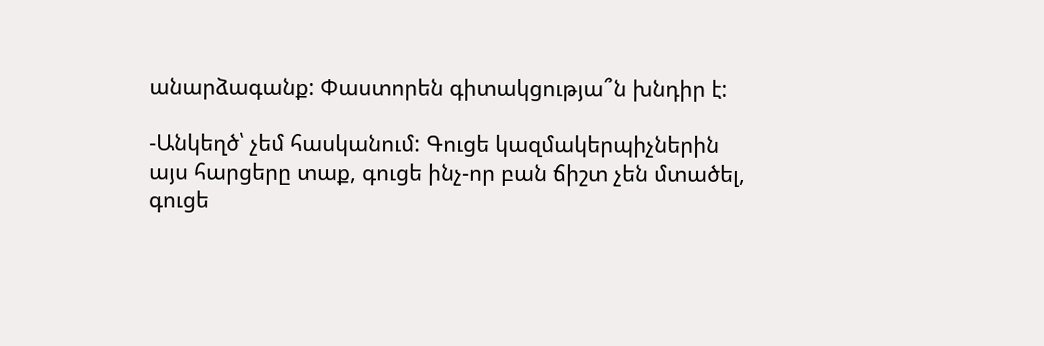անարձագանք: Փաստորեն գիտակցությա՞ն խնդիր է:

-Անկեղծ՝ չեմ հասկանում: Գուցե կազմակերպիչներին այս հարցերը տաք, գուցե ինչ-որ բան ճիշտ չեն մտածել, գուցե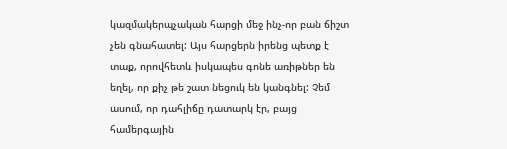կազմակերպչական հարցի մեջ ինչ-որ բան ճիշտ չեն գնահատել: Այս հարցերն իրենց պետք է տաք, որովհետև իսկապես գոնե առիթներ են եղել, որ քիչ թե շատ նեցուկ են կանգնել: Չեմ ասում, որ դահլիճը դատարկ էր, բայց համերգային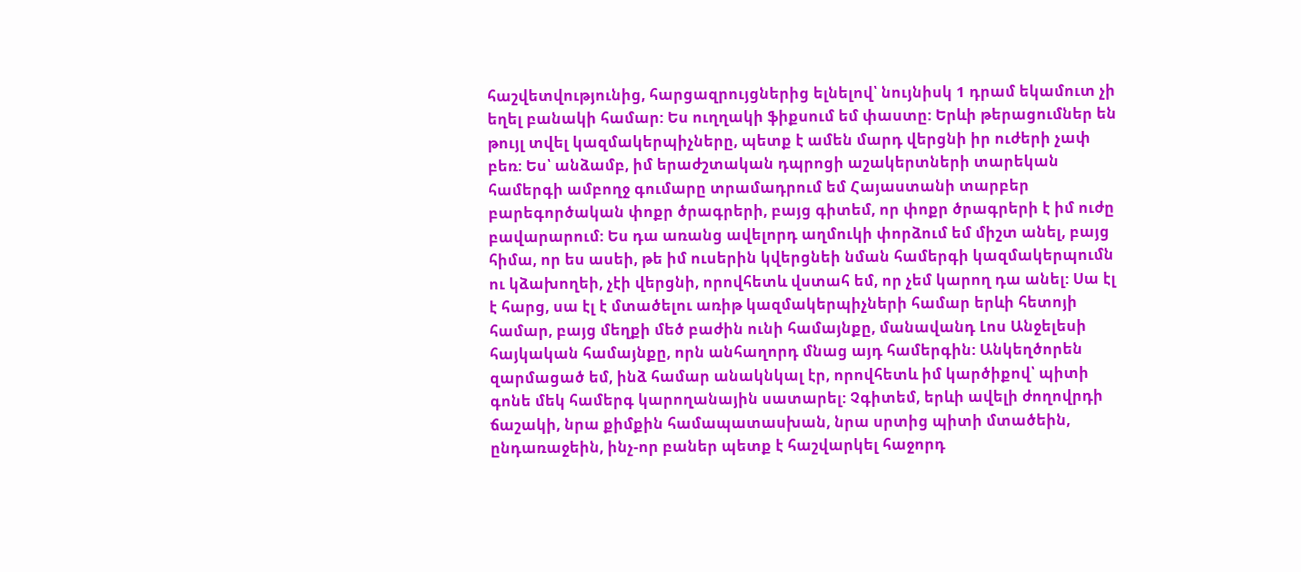հաշվետվությունից, հարցազրույցներից ելնելով՝ նույնիսկ 1 դրամ եկամուտ չի եղել բանակի համար: Ես ուղղակի ֆիքսում եմ փաստը: Երևի թերացումներ են թույլ տվել կազմակերպիչները, պետք է ամեն մարդ վերցնի իր ուժերի չափ բեռ: Ես՝ անձամբ, իմ երաժշտական դպրոցի աշակերտների տարեկան համերգի ամբողջ գումարը տրամադրում եմ Հայաստանի տարբեր բարեգործական փոքր ծրագրերի, բայց գիտեմ, որ փոքր ծրագրերի է իմ ուժը բավարարում: Ես դա առանց ավելորդ աղմուկի փորձում եմ միշտ անել, բայց հիմա, որ ես ասեի, թե իմ ուսերին կվերցնեի նման համերգի կազմակերպումն ու կձախողեի, չէի վերցնի, որովհետև վստահ եմ, որ չեմ կարող դա անել: Սա էլ է հարց, սա էլ է մտածելու առիթ կազմակերպիչների համար երևի հետոյի համար, բայց մեղքի մեծ բաժին ունի համայնքը, մանավանդ Լոս Անջելեսի հայկական համայնքը, որն անհաղորդ մնաց այդ համերգին: Անկեղծորեն զարմացած եմ, ինձ համար անակնկալ էր, որովհետև իմ կարծիքով՝ պիտի գոնե մեկ համերգ կարողանային սատարել: Չգիտեմ, երևի ավելի ժողովրդի ճաշակի, նրա քիմքին համապատասխան, նրա սրտից պիտի մտածեին, ընդառաջեին, ինչ-որ բաներ պետք է հաշվարկել հաջորդ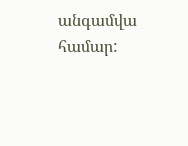անգամվա համար: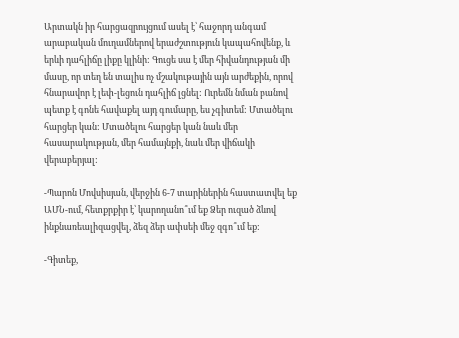Արտակն իր հարցազրույցում ասել է՝ հաջորդ անգամ արաբական մուղամներով երաժշտություն կապահովենք, և երևի դահլիճը լիքը կլինի: Գուցե սա է մեր հիվանդության մի մասը, որ տեղ են տալիս ոչ մշակութային այն արժեքին, որով հնարավոր է լեփ-լեցուն դահլիճ լցնել: Ուրեմն նման բանով պետք է գոնե հավաքել այդ գումարը, ես չգիտեմ: Մտածելու հարցեր կան: Մտածելու հարցեր կան նաև մեր հասարակության, մեր համայնքի, նաև մեր վիճակի վերաբերյալ:

-Պարոն Մովսիսյան, վերջին 6-7 տարիներին հաստատվել եք ԱՄՆ-ում, հետքրքիր է՝ կարողանո՞ւմ եք Ձեր ուզած ձևով ինքնառեալիզացվել, ձեզ ձեր ափսեի մեջ զգո՞ւմ եք:

-Գիտեք,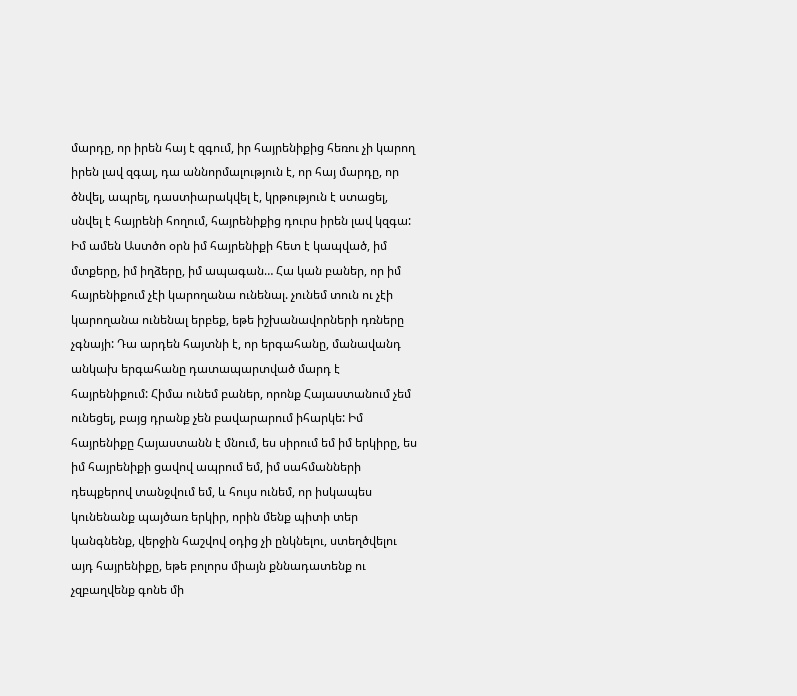մարդը, որ իրեն հայ է զգում, իր հայրենիքից հեռու չի կարող իրեն լավ զգալ, դա աննորմալություն է, որ հայ մարդը, որ ծնվել, ապրել, դաստիարակվել է, կրթություն է ստացել, սնվել է հայրենի հողում, հայրենիքից դուրս իրեն լավ կզգա: Իմ ամեն Աստծո օրն իմ հայրենիքի հետ է կապված, իմ մտքերը, իմ իղձերը, իմ ապագան… Հա կան բաներ, որ իմ հայրենիքում չէի կարողանա ունենալ. չունեմ տուն ու չէի կարողանա ունենալ երբեք, եթե իշխանավորների դռները չգնայի: Դա արդեն հայտնի է, որ երգահանը, մանավանդ անկախ երգահանը դատապարտված մարդ է հայրենիքում: Հիմա ունեմ բաներ, որոնք Հայաստանում չեմ ունեցել, բայց դրանք չեն բավարարում իհարկե: Իմ հայրենիքը Հայաստանն է մնում, ես սիրում եմ իմ երկիրը, ես իմ հայրենիքի ցավով ապրում եմ, իմ սահմանների դեպքերով տանջվում եմ, և հույս ունեմ, որ իսկապես կունենանք պայծառ երկիր, որին մենք պիտի տեր կանգնենք, վերջին հաշվով օդից չի ընկնելու, ստեղծվելու այդ հայրենիքը, եթե բոլորս միայն քննադատենք ու չզբաղվենք գոնե մի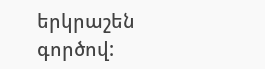երկրաշեն գործով: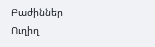Բաժիններ
Ուղիղ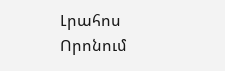Լրահոս
Որոնում